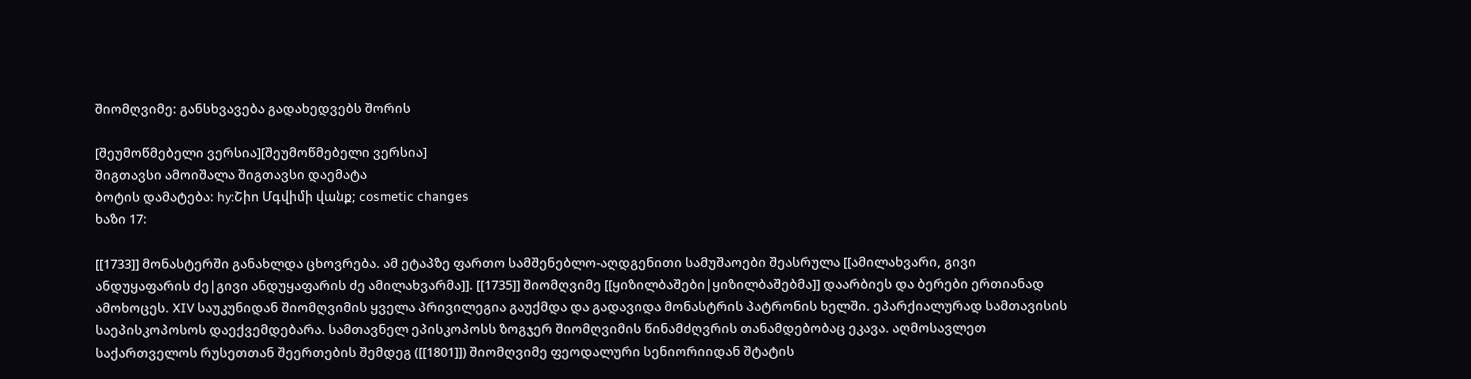შიომღვიმე: განსხვავება გადახედვებს შორის

[შეუმოწმებელი ვერსია][შეუმოწმებელი ვერსია]
შიგთავსი ამოიშალა შიგთავსი დაემატა
ბოტის დამატება: hy:Շիո Մգվիմի վանք; cosmetic changes
ხაზი 17:

[[1733]] მონასტერში განახლდა ცხოვრება. ამ ეტაპზე ფართო სამშენებლო-აღდგენითი სამუშაოები შეასრულა [[ამილახვარი, გივი ანდუყაფარის ძე|გივი ანდუყაფარის ძე ამილახვარმა]]. [[1735]] შიომღვიმე [[ყიზილბაშები|ყიზილბაშებმა]] დაარბიეს და ბერები ერთიანად ამოხოცეს. XIV საუკუნიდან შიომღვიმის ყველა პრივილეგია გაუქმდა და გადავიდა მონასტრის პატრონის ხელში. ეპარქიალურად სამთავისის საეპისკოპოსოს დაექვემდებარა. სამთავნელ ეპისკოპოსს ზოგჯერ შიომღვიმის წინამძღვრის თანამდებობაც ეკავა. აღმოსავლეთ საქართველოს რუსეთთან შეერთების შემდეგ ([[1801]]) შიომღვიმე ფეოდალური სენიორიიდან შტატის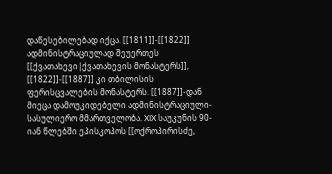დაწესებილებად იქცა. [[1811]]-[[1822]] ადმინისტრაციულად შეუერთეს [[ქვათახევი|ქვათახევის მონასტერს]], [[1822]]-[[1887]] კი თბილისის ფერისცვალების მონასტერს. [[1887]]-დან მიეცა დამოუკიდებელი ადმინისტრაციული-სასულიერო მმართველობა. XIX საუკუნის 90-იან წლებში ეპისკოპოს [[ოქროპირისძე,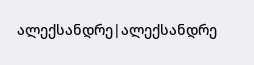ალექსანდრე|ალექსანდრე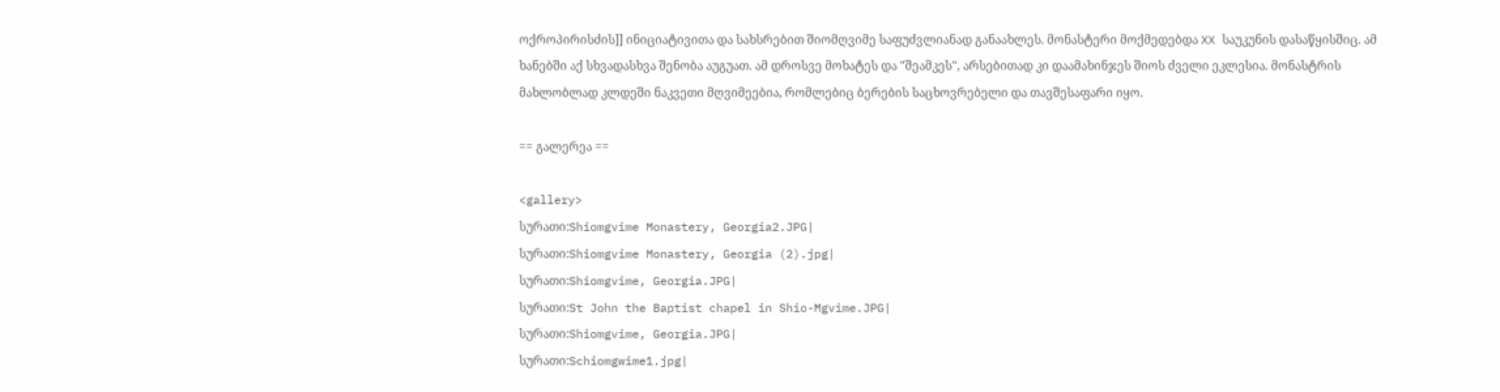ოქროპირისძის]] ინიციატივითა და სახსრებით შიომღვიმე საფუძვლიანად განაახლეს. მონასტერი მოქმედებდა XX საუკუნის დასაწყისშიც. ამ ხანებში აქ სხვადასხვა შენობა აუგუათ. ამ დროსვე მოხატეს და "შეამკეს", არსებითად კი დაამახინჯეს შიოს ძველი ეკლესია. მონასტრის მახლობლად კლდეში ნაკვეთი მღვიმეებია, რომლებიც ბერების საცხოვრებელი და თავშესაფარი იყო.

== გალერეა ==

<gallery>
სურათი:Shiomgvime Monastery, Georgia2.JPG|
სურათი:Shiomgvime Monastery, Georgia (2).jpg|
სურათი:Shiomgvime, Georgia.JPG|
სურათი:St John the Baptist chapel in Shio-Mgvime.JPG|
სურათი:Shiomgvime, Georgia.JPG|
სურათი:Schiomgwime1.jpg|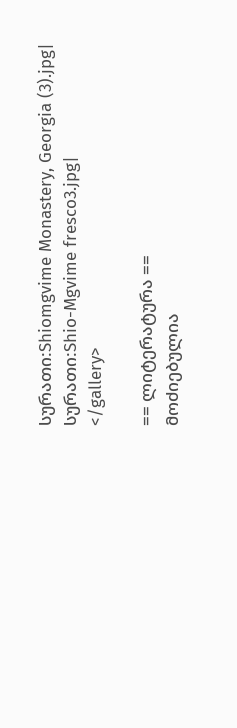სურათი:Shiomgvime Monastery, Georgia (3).jpg|
სურათი:Shio-Mgvime fresco3.jpg|
</gallery>

== ლიტერატურა ==
მოძიებულია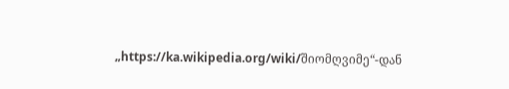„https://ka.wikipedia.org/wiki/შიომღვიმე“-დან